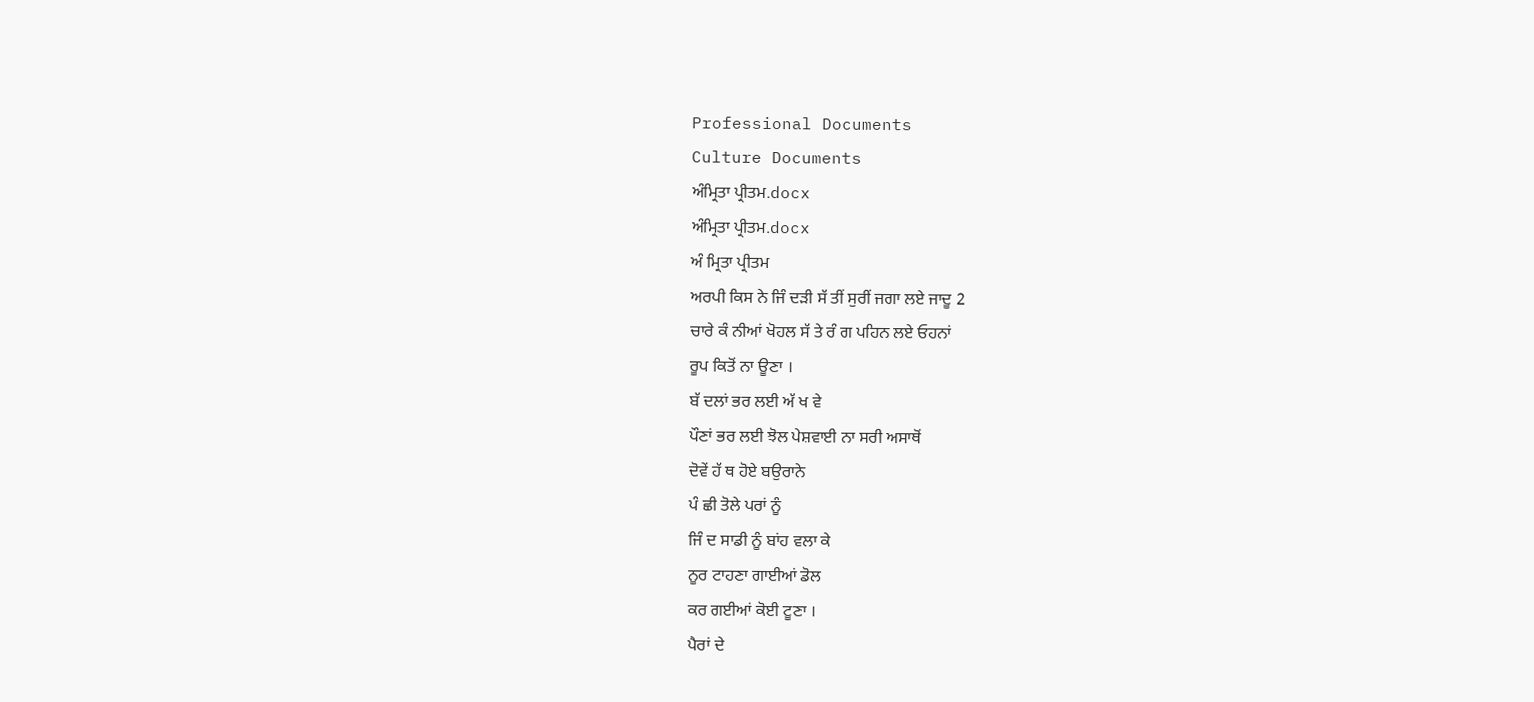Professional Documents
Culture Documents
ਅੰਮ੍ਰਿਤਾ ਪ੍ਰੀਤਮ.docx
ਅੰਮ੍ਰਿਤਾ ਪ੍ਰੀਤਮ.docx
ਅੰ ਮ੍ਰਿਤਾ ਪ੍ਰੀਤਮ
ਅਰਪੀ ਕਿਸ ਨੇ ਜਿੰ ਦੜੀ ਸੱ ਤੀਂ ਸੁਰੀਂ ਜਗਾ ਲਏ ਜਾਦੂ 2
ਚਾਰੇ ਕੰ ਨੀਆਂ ਖੋਹਲ ਸੱ ਤੇ ਰੰ ਗ ਪਹਿਨ ਲਏ ਓਹਨਾਂ
ਰੂਪ ਕਿਤੋਂ ਨਾ ਊਣਾ ।
ਬੱ ਦਲਾਂ ਭਰ ਲਈ ਅੱ ਖ ਵੇ
ਪੌਣਾਂ ਭਰ ਲਈ ਝੋਲ ਪੇਸ਼ਵਾਈ ਨਾ ਸਰੀ ਅਸਾਥੋਂ
ਦੋਵੇਂ ਹੱ ਥ ਹੋਏ ਬਉਰਾਨੇ
ਪੰ ਛੀ ਤੋਲੇ ਪਰਾਂ ਨੂੰ
ਜਿੰ ਦ ਸਾਡੀ ਨੂੰ ਬਾਂਹ ਵਲਾ ਕੇ
ਨੂਰ ਟਾਹਣਾ ਗਾਈਆਂ ਡੋਲ
ਕਰ ਗਈਆਂ ਕੋਈ ਟੂਣਾ ।
ਪੈਰਾਂ ਦੇ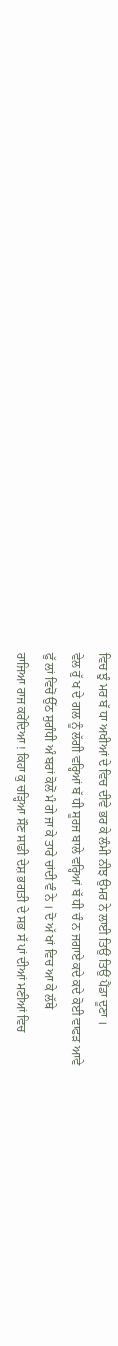ਵਿਚ ਝੁੰ ਮਰ ਬੱ ਧਾ ਅਖੀਆਂ ਦੇ ਵਿਚ ਦੀਵੇ ਭਰ ਕੇ ਲੰਮੀ ਨੀਝ ਉਮਰ ਨੇ ਲਾਈ ਤਿਉਂ ਤਿਉਂ ਪੈਂਡਾ ਦੂਣਾ ।
ਵੇਲ ਰੁੱ ਖ ਦੇ ਗਲ ਨੂੰ ਲੱਗੀ ਵਰ੍ਹਿਆਂ ਬੱ ਧੀ ਸੂਰਜ ਬਾਲੇ ਵਰ੍ਹਿਆਂ ਬੱ ਧੀ ਚੰ ਨ ਜਗਾਏ ਕਦੇ ਕਦੇ ਕੋਈ ਵਾਫੜ ਆਵੇ
ਫੁੱ ਲਾਂ ਵਿਚੋਂ ਉੱਠ ਸੁਗੰਧੀ ਅੰ ਬਰਾਂ ਕੋਲੋਂ ਮੰ ਗੇ ਜਾ ਕੇ ਤਾਰੇ ਚਾਂਦੀ ਵੰ ਨੇ । ਦੋ ਅੱ ਖਾਂ ਵਿਚ ਆ ਕੇ ਲੱਥੇ
ਰਾਜਿਆ ਰਾਜ ਕਰੇਂਦਿਆ ! ਕਿਹਾ ਕੁ ਚੜ੍ਹਿਆ ਸੌਣ ਸਾਡੀ ਦੇਸ਼ ਭਗਤੀ ਦੇ ਸਭ ਸੱ ਪਾਂ ਦੀਆਂ ਮਣੀਆਂ ਵਿਚ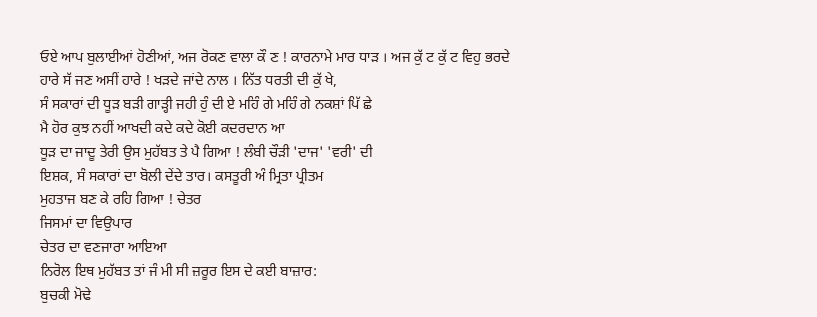ਓਏ ਆਪ ਬੁਲਾਈਆਂ ਹੋਣੀਆਂ, ਅਜ ਰੋਕਣ ਵਾਲਾ ਕੌ ਣ ! ਕਾਰਨਾਮੇ ਮਾਰ ਧਾੜ । ਅਜ ਕੁੱ ਟ ਕੁੱ ਟ ਵਿਹੁ ਭਰਦੇ
ਹਾਰੇ ਸੱ ਜਣ ਅਸੀਂ ਹਾਰੇ ! ਖੜਦੇ ਜਾਂਦੇ ਨਾਲ । ਨਿੱਤ ਧਰਤੀ ਦੀ ਕੁੱ ਖੇ,
ਸੰ ਸਕਾਰਾਂ ਦੀ ਧੂੜ ਬੜੀ ਗਾੜ੍ਹੀ ਜਹੀ ਹੁੰ ਦੀ ਏ ਮਹਿੰ ਗੇ ਮਹਿੰ ਗੇ ਨਕਸ਼ਾਂ ਪਿੱ ਛੇ
ਮੈ ਹੋਰ ਕੁਝ ਨਹੀਂ ਆਖਦੀ ਕਦੇ ਕਦੇ ਕੋਈ ਕਦਰਦਾਨ ਆ
ਧੂੜ ਦਾ ਜਾਦੂ ਤੇਰੀ ਉਸ ਮੁਹੱਬਤ ਤੇ ਪੈ ਗਿਆ ! ਲੰਬੀ ਚੌੜੀ 'ਦਾਜ' 'ਵਰੀ' ਦੀ
ਇਸ਼ਕ, ਸੰ ਸਕਾਰਾਂ ਦਾ ਬੋਲੀ ਦੇਂਦੇ ਤਾਰ। ਕਸਤੂਰੀ ਅੰ ਮ੍ਰਿਤਾ ਪ੍ਰੀਤਮ
ਮੁਹਤਾਜ ਬਣ ਕੇ ਰਹਿ ਗਿਆ ! ਚੇਤਰ
ਜਿਸਮਾਂ ਦਾ ਵਿਉਪਾਰ
ਚੇਤਰ ਦਾ ਵਣਜਾਰਾ ਆਇਆ
ਨਿਰੋਲ ਇਥ ਮੁਹੱਬਤ ਤਾਂ ਜੰ ਮੀ ਸੀ ਜ਼ਰੂਰ ਇਸ ਦੇ ਕਈ ਬਾਜ਼ਾਰ:
ਬੁਚਕੀ ਮੋਢੇ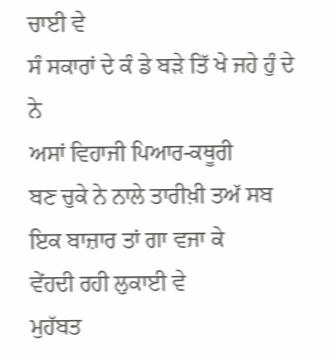ਚਾਈ ਵੇ
ਸੰ ਸਕਾਰਾਂ ਦੇ ਕੰ ਡੇ ਬੜੇ ਤਿੱ ਖੇ ਜਹੇ ਹੁੰ ਦੇ ਨੇ
ਅਸਾਂ ਵਿਹਾਜੀ ਪਿਆਰ-ਕਥੂਰੀ
ਬਣ ਚੁਕੇ ਨੇ ਨਾਲੇ ਤਾਰੀਖ਼ੀ ਤਅੱ ਸਬ ਇਕ ਬਾਜ਼ਾਰ ਤਾਂ ਗਾ ਵਜਾ ਕੇ
ਵੇਂਹਦੀ ਰਹੀ ਲੁਕਾਈ ਵੇ
ਮੁਹੱਬਤ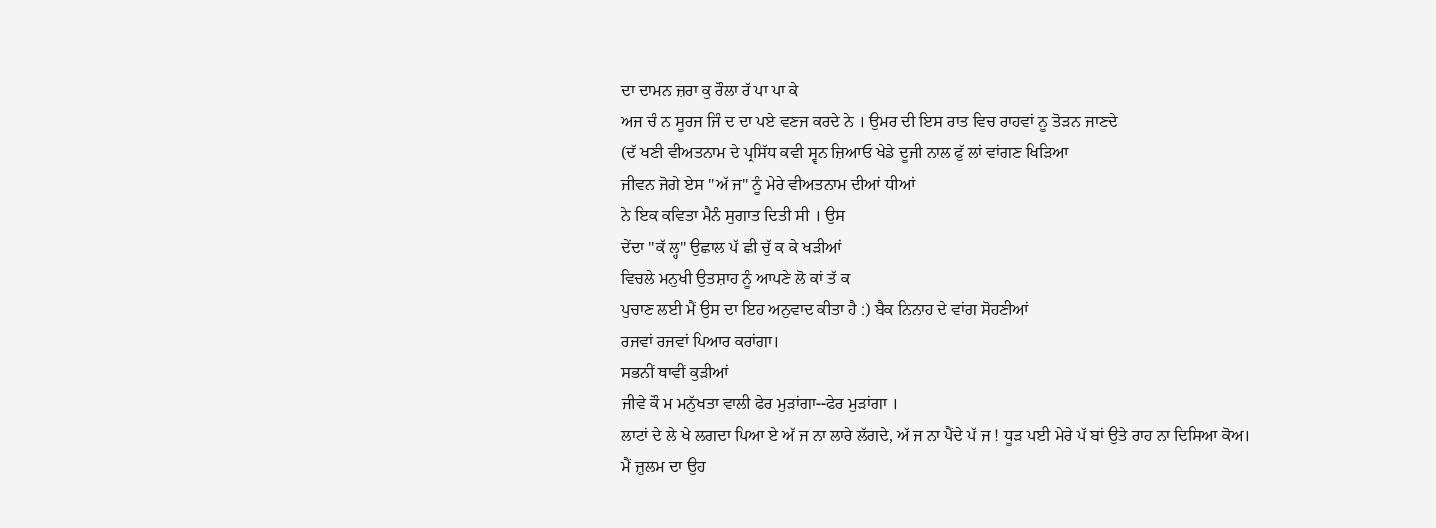ਦਾ ਦਾਮਨ ਜ਼ਰਾ ਕੁ ਰੌਲਾ ਰੱ ਪਾ ਪਾ ਕੇ
ਅਜ ਚੰ ਨ ਸੂਰਜ ਜਿੰ ਦ ਦਾ ਪਏ ਵਣਜ ਕਰਦੇ ਨੇ । ਉਮਰ ਦੀ ਇਸ ਰਾਤ ਵਿਚ ਰਾਹਵਾਂ ਨੂ ਤੋੜਨ ਜਾਣਦੇ
(ਦੱ ਖਣੀ ਵੀਅਤਨਾਮ ਦੇ ਪ੍ਰਸਿੱਧ ਕਵੀ ਸ੍ਵਨ ਜ਼ਿਆਓ ਖੇਡੇ ਦੂਜੀ ਨਾਲ ਫੁੱ ਲਾਂ ਵਾਂਗਣ ਖਿੜਿਆ
ਜੀਵਨ ਜੋਗੇ ਏਸ "ਅੱ ਜ" ਨੂੰ ਮੇਰੇ ਵੀਅਤਨਾਮ ਦੀਆਂ ਧੀਆਂ
ਨੇ ਇਕ ਕਵਿਤਾ ਮੈਨੰ ਸੁਗਾਤ ਦਿਤੀ ਸੀ । ਉਸ
ਦੇਂਦਾ "ਕੱ ਲ੍ਹ" ਉਛਾਲ ਪੱ ਛੀ ਚੁੱ ਕ ਕੇ ਖੜੀਆਂ
ਵਿਚਲੇ ਮਨੁਖੀ ਉਤਸ਼ਾਹ ਨੂੰ ਆਪਣੇ ਲੋ ਕਾਂ ਤੱ ਕ
ਪੁਚਾਣ ਲਈ ਮੈਂ ਉਸ ਦਾ ਇਹ ਅਨੁਵਾਦ ਕੀਤਾ ਹੈ :) ਬੈਕ ਨਿਨਾਹ ਦੇ ਵਾਂਗ ਸੋਹਣੀਆਂ
ਰਜਵਾਂ ਰਜਵਾਂ ਪਿਆਰ ਕਰਾਂਗਾ।
ਸਭਨੀਂ ਥਾਵੀਂ ਕੁੜੀਆਂ
ਜੀਵੇ ਕੌ ਮ ਮਨੁੱਖਤਾ ਵਾਲੀ ਫੇਰ ਮੁੜਾਂਗਾ--ਫੇਰ ਮੁੜਾਂਗਾ ।
ਲਾਟਾਂ ਦੇ ਲੇ ਖੇ ਲਗਦਾ ਪਿਆ ਏ ਅੱ ਜ ਨਾ ਲਾਰੇ ਲੱਗਦੇ, ਅੱ ਜ ਨਾ ਪੈਂਦੇ ਪੱ ਜ ! ਧੂੜ ਪਈ ਮੇਰੇ ਪੱ ਬਾਂ ਉਤੇ ਰਾਹ ਨਾ ਦਿਸਿਆ ਕੋਅ।
ਮੈਂ ਜ਼ੁਲਮ ਦਾ ਉਹ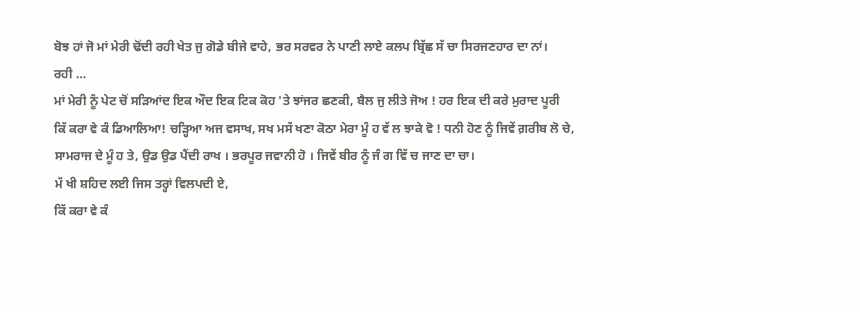ਬੋਝ ਹਾਂ ਜੋ ਮਾਂ ਮੇਰੀ ਢੋਂਦੀ ਰਹੀ ਖੇਤ ਜੁ ਗੋਡੇ ਬੀਜੇ ਵਾਹੇ, ਭਰ ਸਰਵਰ ਨੇ ਪਾਣੀ ਲਾਏ ਕਲਪ ਬ੍ਰਿੱਛ ਸੱ ਚਾ ਸਿਰਜਣਹਾਰ ਦਾ ਨਾਂ।
ਰਹੀ …
ਮਾਂ ਮੇਰੀ ਨੂੰ ਪੇਟ ਚੋਂ ਸੜਿਆਂਦ ਇਕ ਔਦ ਇਕ ਟਿਕ ਕੋਹ 'ਤੇ ਝਾਂਜਰ ਛਣਕੀ, ਬੈਲ ਜੁ ਲੀਤੇ ਜੋਅ ! ਹਰ ਇਕ ਦੀ ਕਰੇ ਮੁਰਾਦ ਪੂਰੀ
ਕਿੱ ਕਰਾ ਵੇ ਕੰ ਡਿਆਲਿਆ! ਚੜ੍ਹਿਆ ਅਜ ਵਸਾਖ, ਸਖ ਮਸੱ ਖਣਾ ਕੋਠਾ ਮੇਰਾ ਮੂੰ ਹ ਵੱ ਲ ਝਾਕੇ ਵੋ ! ਧਨੀ ਹੋਣ ਨੂੰ ਜਿਵੇਂ ਗ਼ਰੀਬ ਲੋ ਚੇ,
ਸਾਮਰਾਜ ਦੇ ਮੂੰ ਹ ਤੇ, ਉਡ ਉਡ ਪੈਂਦੀ ਰਾਖ । ਭਰਪੂਰ ਜਵਾਨੀ ਹੋ । ਜਿਵੇਂ ਬੀਰ ਨੂੰ ਜੰ ਗ ਵਿੱ ਚ ਜਾਣ ਦਾ ਚਾ।
ਮੱ ਖੀ ਸ਼ਹਿਦ ਲਈ ਜਿਸ ਤਰ੍ਹਾਂ ਵਿਲਪਦੀ ਏ,
ਕਿੱ ਕਰਾ ਵੇ ਕੰ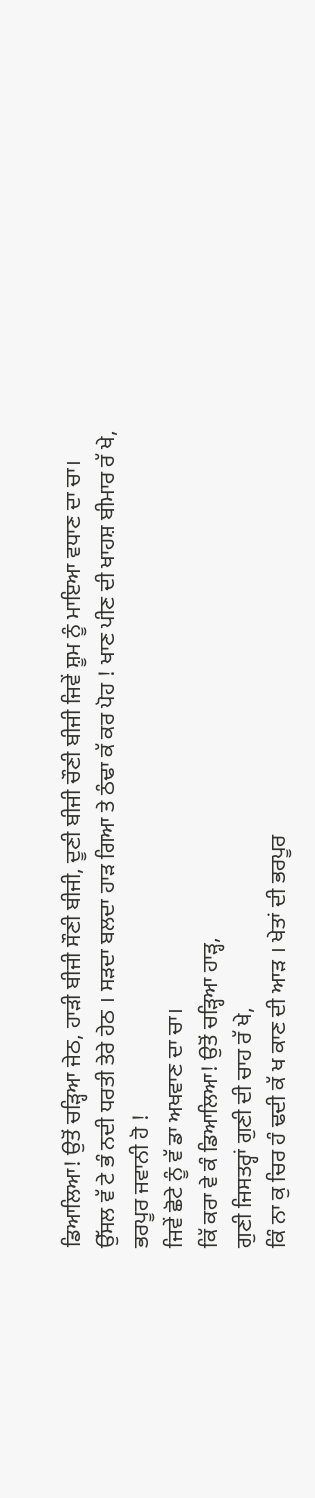ਡਿਆਲਿਆ! ਉਤੋਂ ਚੜ੍ਹਿਆ ਜੇਠ, ਹਾੜੀ ਬੀਜੀ ਸੌਣੀ ਬੀਜੀ, ਦੂਣੀ ਬੀਜੀ ਚੌਣੀ ਬੀਜੀ ਜਿਵੇਂ ਸ਼ੂਮ ਨੂੰ ਮਾਇਆ ਵਧਾਣ ਦਾ ਚਾ।
ਉੱਸਲ ਵੱ ਟੇ ਭੰ ਨਦੀ ਧਰਤੀ ਤੇਰੇ ਹੇਠ । ਸੜਦਾ ਬਲਦਾ ਹਾੜ ਗਿਆ ਤੇ ਠੰਢਾ ਕੱ ਕਰ ਪੋਹ ! ਖਾਣ ਪੀਣ ਦੀ ਖਾਹਸ਼ ਬੀਮਾਰ ਰੱ ਖੇ,
ਭਰਪੂਰ ਜਵਾਨੀ ਹੋ !
ਜਿਵੇਂ ਛੋਟੇ ਨੂੰ ਵੱ ਡਾ ਅਖਵਾਣ ਦਾ ਚਾ।
ਕਿੱ ਕਰਾ ਵੇ ਕੰ ਡਿਆਲਿਆ! ਉਤੋਂ ਚੜ੍ਹਿਆ ਹਾੜ੍ਹ,
ਗੁਣੀ ਜਿਸਤਰ੍ਹਾਂ ਗੁਣੀ ਦੀ ਚਾਹ ਰੱ ਖੇ,
ਕਿੰ ਨਾ ਕੁ ਚਿਰ ਹੰ ਢਦੀ ਕੱ ਖ ਕਾਣ ਦੀ ਆੜ । ਖੇਤਾਂ ਦੀ ਭਰਪੂਰ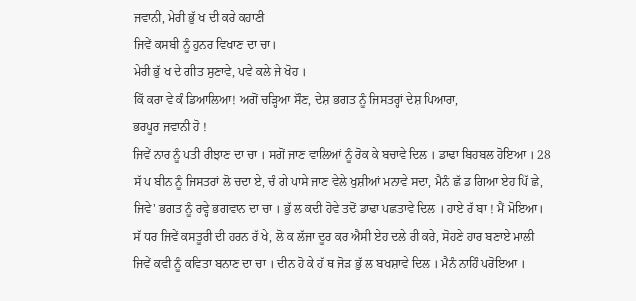ਜਵਾਨੀ, ਮੇਰੀ ਭੁੱ ਖ ਦੀ ਕਰੇ ਕਹਾਣੀ
ਜਿਵੇਂ ਕਸਬੀ ਨੂੰ ਹੁਨਰ ਵਿਖਾਣ ਦਾ ਚਾ।
ਮੇਰੀ ਭੁੱ ਖ ਦੇ ਗੀਤ ਸੁਣਾਵੇ, ਪਵੇ ਕਲੇ ਜੇ ਖੋਹ ।
ਕਿੱ ਕਰਾ ਵੇ ਕੰ ਡਿਆਲਿਆ! ਅਗੋਂ ਚੜ੍ਹਿਆ ਸੌਣ, ਦੇਸ਼ ਭਗਤ ਨੂੰ ਜਿਸਤਰ੍ਹਾਂ ਦੇਸ਼ ਪਿਆਰਾ,
ਭਰਪੂਰ ਜਵਾਨੀ ਹੋ !
ਜਿਵੇਂ ਨਾਰ ਨੂੰ ਪਤੀ ਰੀਝਾਣ ਦਾ ਚਾ । ਸਗੋਂ ਜਾਣ ਵਾਲਿਆਂ ਨੂੰ ਰੋਕ ਕੇ ਬਚਾਵੇ ਦਿਲ । ਡਾਢਾ ਬਿਹਬਲ ਹੋਇਆ । 28
ਸੱ ਪ ਬੀਨ ਨੂੰ ਜਿਸਤਰਾਂ ਲੋ ਚਦਾ ਏ, ਚੰ ਗੇ ਪਾਸੇ ਜਾਣ ਵੇਲੇ ਖੁਸ਼ੀਆਂ ਮਨਾਵੇ ਸਦਾ, ਮੈਨੰ ਛੱ ਡ ਗਿਆ ਏਹ ਪਿੱ ਛੇ,
ਜਿਵੇ' ਭਗਤ ਨੂੰ ਰਵ੍ਹੇ ਭਗਵਾਨ ਦਾ ਚਾ । ਭੁੱ ਲ ਕਦੀ ਹੋਵੇ ਤਦੋਂ ਡਾਢਾ ਪਛਤਾਵੇ ਦਿਲ । ਹਾਏ ਰੱ ਬਾ ! ਮੈਂ ਮੋਇਆ।
ਸੱ ਧਰ ਜਿਵੇਂ ਕਸਤੂਰੀ ਦੀ ਹਰਨ ਰੱ ਖੇ, ਲੋ ਕ ਲੱਜਾ ਦੂਰ ਕਰ ਐਸੀ ਏਹ ਦਲੇ ਰੀ ਕਰੇ, ਸੋਹਣੇ ਹਾਰ ਬਣਾਏ ਮਾਲੀ
ਜਿਵੇਂ ਕਵੀ ਨੂੰ ਕਵਿਤਾ ਬਨਾਣ ਦਾ ਚਾ । ਦੀਨ ਹੋ ਕੇ ਹੱ ਥ ਜੋੜ ਭੁੱ ਲ ਬਖਸ਼ਾਵੇ ਦਿਲ । ਮੈਨੰ ਨਾਹਿੰ ਪਰੋਇਆ ।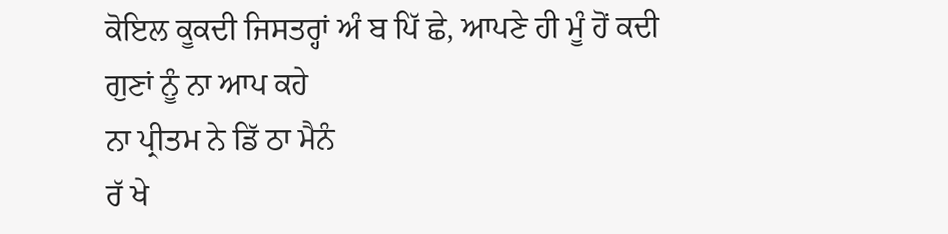ਕੋਇਲ ਕੂਕਦੀ ਜਿਸਤਰ੍ਹਾਂ ਅੰ ਬ ਪਿੱ ਛੇ, ਆਪਣੇ ਹੀ ਮੂੰ ਹੋਂ ਕਦੀ ਗੁਣਾਂ ਨੂੰ ਨਾ ਆਪ ਕਹੇ
ਨਾ ਪ੍ਰੀਤਮ ਨੇ ਡਿੱ ਠਾ ਮੈਨੰ
ਰੱ ਖੇ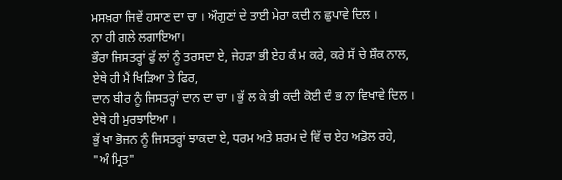ਮਸਖ਼ਰਾ ਜਿਵੇਂ ਹਸਾਣ ਦਾ ਚਾ । ਔਗੁਣਾਂ ਦੇ ਤਾਈ ਮੇਰਾ ਕਦੀ ਨ ਛੁਪਾਵੇ ਦਿਲ ।
ਨਾ ਹੀ ਗਲੇ ਲਗਾਇਆ।
ਭੌਰਾ ਜਿਸਤਰ੍ਹਾਂ ਫੁੱ ਲਾਂ ਨੂੰ ਤਰਸਦਾ ਏ, ਜੇਹੜਾ ਭੀ ਏਹ ਕੰ ਮ ਕਰੇ, ਕਰੇ ਸੱ ਚੇ ਸ਼ੌਕ ਨਾਲ,
ਏਥੇ ਹੀ ਮੈਂ ਖਿੜਿਆ ਤੇ ਫਿਰ,
ਦਾਨ ਬੀਰ ਨੂੰ ਜਿਸਤਰ੍ਹਾਂ ਦਾਨ ਦਾ ਚਾ । ਭੁੱ ਲ ਕੇ ਭੀ ਕਦੀ ਕੋਈ ਦੰ ਭ ਨਾ ਵਿਖਾਵੇ ਦਿਲ ।
ਏਥੇ ਹੀ ਮੁਰਝਾਇਆ ।
ਭੁੱ ਖਾ ਭੋਜਨ ਨੂੰ ਜਿਸਤਰ੍ਹਾਂ ਝਾਕਦਾ ਏ, ਧਰਮ ਅਤੇ ਸ਼ਰਮ ਦੇ ਵਿੱ ਚ ਏਹ ਅਡੋਲ ਰਹੇ,
"ਅੰ ਮ੍ਰਿਤ"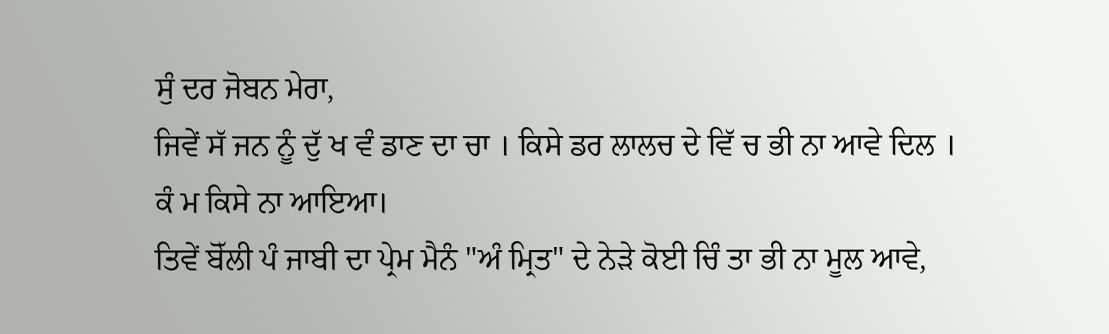ਸੁੰ ਦਰ ਜੋਬਨ ਮੇਰਾ,
ਜਿਵੇਂ ਸੱ ਜਨ ਨੂੰ ਦੁੱ ਖ ਵੰ ਡਾਣ ਦਾ ਚਾ । ਕਿਸੇ ਡਰ ਲਾਲਚ ਦੇ ਵਿੱ ਚ ਭੀ ਨਾ ਆਵੇ ਦਿਲ ।
ਕੰ ਮ ਕਿਸੇ ਨਾ ਆਇਆ।
ਤਿਵੇਂ ਬੋੱਲੀ ਪੰ ਜਾਬੀ ਦਾ ਪ੍ਰੇਮ ਮੈਨੰ "ਅੰ ਮ੍ਰਿਤ" ਦੇ ਨੇੜੇ ਕੋਈ ਚਿੰ ਤਾ ਭੀ ਨਾ ਮੂਲ ਆਵੇ,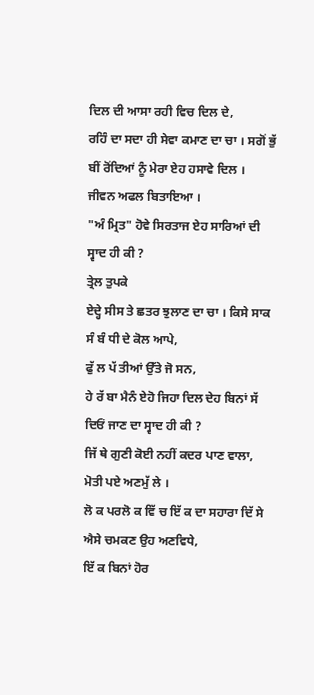ਦਿਲ ਦੀ ਆਸਾ ਰਹੀ ਵਿਚ ਦਿਲ ਦੇ,
ਰਹਿੰ ਦਾ ਸਦਾ ਹੀ ਸੇਵਾ ਕਮਾਣ ਦਾ ਚਾ । ਸਗੋਂ ਭੁੱ ਬੀਂ ਰੋਂਦਿਆਂ ਨੂੰ ਮੇਰਾ ਏਹ ਹਸਾਵੇ ਦਿਲ ।
ਜੀਵਨ ਅਫਲ ਬਿਤਾਇਆ ।
"ਅੰ ਮ੍ਰਿਤ" ਹੋਵੇ ਸਿਰਤਾਜ ਏਹ ਸਾਰਿਆਂ ਦੀ ਸ੍ਵਾਦ ਹੀ ਕੀ ?
ਤ੍ਰੇਲ ਤੁਪਕੇ
ਏਦ੍ਹੇ ਸੀਸ ਤੇ ਛਤਰ ਝੁਲਾਣ ਦਾ ਚਾ । ਕਿਸੇ ਸਾਕ ਸੰ ਬੰ ਧੀ ਦੇ ਕੋਲ ਆਪੇ,
ਫੁੱ ਲ ਪੱ ਤੀਆਂ ਉੱਤੇ ਜੋ ਸਨ,
ਹੇ ਰੱ ਬਾ ਮੈਨੰ ਏਹੋ ਜਿਹਾ ਦਿਲ ਦੇਹ ਬਿਨਾਂ ਸੱ ਦਿਓਂ ਜਾਣ ਦਾ ਸ੍ਵਾਦ ਹੀ ਕੀ ?
ਜਿੱ ਥੇ ਗੁਣੀ ਕੋਈ ਨਹੀਂ ਕਦਰ ਪਾਣ ਵਾਲਾ, ਮੋਤੀ ਪਏ ਅਣਮੁੱ ਲੇ ।
ਲੋ ਕ ਪਰਲੋ ਕ ਵਿੱ ਚ ਇੱ ਕ ਦਾ ਸਹਾਰਾ ਦਿੱ ਸੇ
ਐਸੇ ਚਮਕਣ ਉਹ ਅਣਵਿਧੇ,
ਇੱ ਕ ਬਿਨਾਂ ਹੋਰ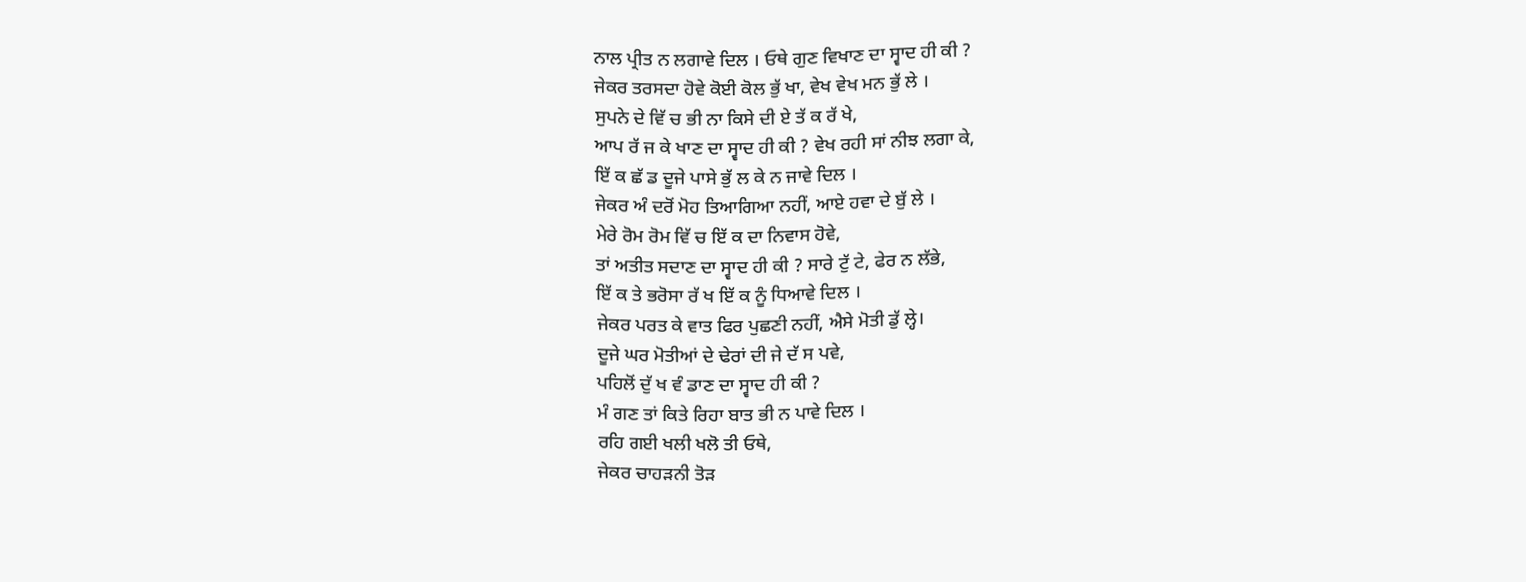ਨਾਲ ਪ੍ਰੀਤ ਨ ਲਗਾਵੇ ਦਿਲ । ਓਥੇ ਗੁਣ ਵਿਖਾਣ ਦਾ ਸ੍ਵਾਦ ਹੀ ਕੀ ?
ਜੇਕਰ ਤਰਸਦਾ ਹੋਵੇ ਕੋਈ ਕੋਲ ਭੁੱ ਖਾ, ਵੇਖ ਵੇਖ ਮਨ ਭੁੱ ਲੇ ।
ਸੁਪਨੇ ਦੇ ਵਿੱ ਚ ਭੀ ਨਾ ਕਿਸੇ ਦੀ ਏ ਤੱ ਕ ਰੱ ਖੇ,
ਆਪ ਰੱ ਜ ਕੇ ਖਾਣ ਦਾ ਸ੍ਵਾਦ ਹੀ ਕੀ ? ਵੇਖ ਰਹੀ ਸਾਂ ਨੀਝ ਲਗਾ ਕੇ,
ਇੱ ਕ ਛੱ ਡ ਦੂਜੇ ਪਾਸੇ ਭੁੱ ਲ ਕੇ ਨ ਜਾਵੇ ਦਿਲ ।
ਜੇਕਰ ਅੰ ਦਰੋਂ ਮੋਹ ਤਿਆਗਿਆ ਨਹੀਂ, ਆਏ ਹਵਾ ਦੇ ਬੁੱ ਲੇ ।
ਮੇਰੇ ਰੋਮ ਰੋਮ ਵਿੱ ਚ ਇੱ ਕ ਦਾ ਨਿਵਾਸ ਹੋਵੇ,
ਤਾਂ ਅਤੀਤ ਸਦਾਣ ਦਾ ਸ੍ਵਾਦ ਹੀ ਕੀ ? ਸਾਰੇ ਟੁੱ ਟੇ, ਫੇਰ ਨ ਲੱਭੇ,
ਇੱ ਕ ਤੇ ਭਰੋਸਾ ਰੱ ਖ ਇੱ ਕ ਨੂੰ ਧਿਆਵੇ ਦਿਲ ।
ਜੇਕਰ ਪਰਤ ਕੇ ਵਾਤ ਫਿਰ ਪੁਛਣੀ ਨਹੀਂ, ਐਸੇ ਮੋਤੀ ਡੁੱ ਲ੍ਹੇ।
ਦੂਜੇ ਘਰ ਮੋਤੀਆਂ ਦੇ ਢੇਰਾਂ ਦੀ ਜੇ ਦੱ ਸ ਪਵੇ,
ਪਹਿਲੋਂ ਦੁੱ ਖ ਵੰ ਡਾਣ ਦਾ ਸ੍ਵਾਦ ਹੀ ਕੀ ?
ਮੰ ਗਣ ਤਾਂ ਕਿਤੇ ਰਿਹਾ ਬਾਤ ਭੀ ਨ ਪਾਵੇ ਦਿਲ ।
ਰਹਿ ਗਈ ਖਲੀ ਖਲੋ ਤੀ ਓਥੇ,
ਜੇਕਰ ਚਾਹੜਨੀ ਤੋੜ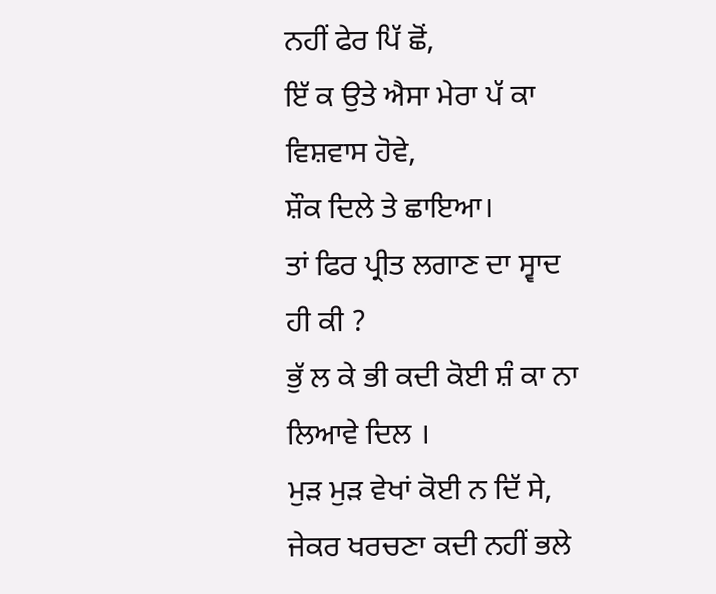ਨਹੀਂ ਫੇਰ ਪਿੱ ਛੋਂ,
ਇੱ ਕ ਉਤੇ ਐਸਾ ਮੇਰਾ ਪੱ ਕਾ ਵਿਸ਼ਵਾਸ ਹੋਵੇ,
ਸ਼ੌਕ ਦਿਲੇ ਤੇ ਛਾਇਆ।
ਤਾਂ ਫਿਰ ਪ੍ਰੀਤ ਲਗਾਣ ਦਾ ਸ੍ਵਾਦ ਹੀ ਕੀ ?
ਭੁੱ ਲ ਕੇ ਭੀ ਕਦੀ ਕੋਈ ਸ਼ੰ ਕਾ ਨਾ ਲਿਆਵੇ ਦਿਲ ।
ਮੁੜ ਮੁੜ ਵੇਖਾਂ ਕੋਈ ਨ ਦਿੱ ਸੇ,
ਜੇਕਰ ਖਰਚਣਾ ਕਦੀ ਨਹੀਂ ਭਲੇ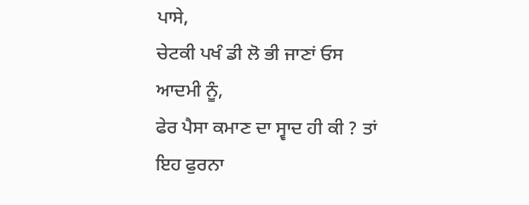ਪਾਸੇ,
ਚੇਟਕੀ ਪਖੰ ਡੀ ਲੋ ਭੀ ਜਾਣਾਂ ਓਸ ਆਦਮੀ ਨੂੰ,
ਫੇਰ ਪੈਸਾ ਕਮਾਣ ਦਾ ਸ੍ਵਾਦ ਹੀ ਕੀ ? ਤਾਂ ਇਹ ਫੁਰਨਾ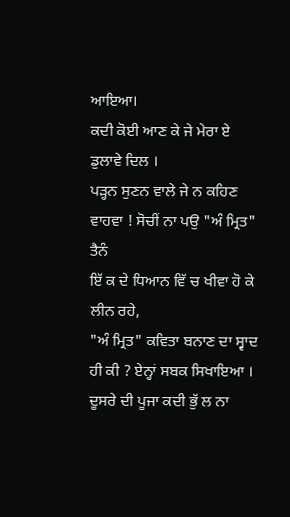ਆਇਆ।
ਕਦੀ ਕੋਈ ਆਣ ਕੇ ਜੇ ਮੇਰਾ ਏ ਡੁਲਾਵੇ ਦਿਲ ।
ਪੜ੍ਹਨ ਸੁਣਨ ਵਾਲੇ ਜੇ ਨ ਕਹਿਣ ਵਾਹਵਾ ! ਸੋਚੀਂ ਨਾ ਪਉ "ਅੰ ਮ੍ਰਿਤ" ਤੈਨੰ
ਇੱ ਕ ਦੇ ਧਿਆਨ ਵਿੱ ਚ ਖੀਵਾ ਹੋ ਕੇ ਲੀਨ ਰਹੇ,
"ਅੰ ਮ੍ਰਿਤ" ਕਵਿਤਾ ਬਨਾਣ ਦਾ ਸ੍ਵਾਦ ਹੀ ਕੀ ? ਏਨ੍ਹਾਂ ਸਬਕ ਸਿਖਾਇਆ ।
ਦੂਸਰੇ ਦੀ ਪੂਜਾ ਕਦੀ ਭੁੱ ਲ ਨਾ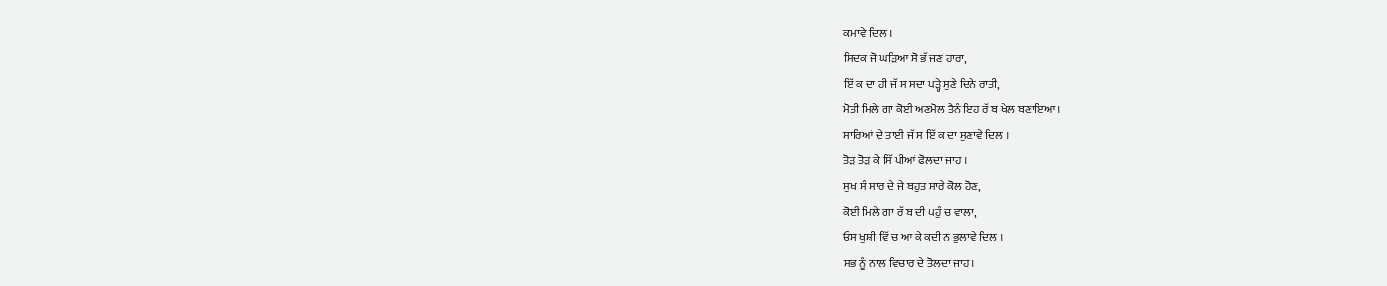ਕਮਾਵੇ ਦਿਲ ।
ਸਿਦਕ ਜੋ ਘੜਿਆ ਸੋ ਭੱ ਜਣ ਹਾਰਾ,
ਇੱ ਕ ਦਾ ਹੀ ਜੱ ਸ ਸਦਾ ਪੜ੍ਹੇ ਸੁਣੇ ਦਿਨੇ ਰਾਤੀ,
ਮੋਤੀ ਮਿਲੇ ਗਾ ਕੋਈ ਅਣਮੋਲ ਤੈਨੰ ਇਹ ਰੱ ਬ ਖੇਲ ਬਣਾਇਆ।
ਸਾਰਿਆਂ ਦੇ ਤਾਈ ਜੱ ਸ ਇੱ ਕ ਦਾ ਸੁਣਾਵੇ ਦਿਲ ।
ਤੋੜ ਤੋੜ ਕੇ ਸਿੱ ਪੀਆਂ ਫੋਲਦਾ ਜਾਹ ।
ਸੁਖ ਸੰ ਸਾਰ ਦੇ ਜੇ ਬਹੁਤ ਸਾਰੇ ਕੋਲ ਹੋਣ,
ਕੋਈ ਮਿਲੇ ਗਾ ਰੱ ਬ ਦੀ ੫ਹੁੰ ਚ ਵਾਲਾ,
ਓਸ ਖੁਸ਼ੀ ਵਿੱ ਚ ਆ ਕੇ ਕਦੀ ਨ ਭੁਲਾਵੇ ਦਿਲ ।
ਸਭ ਨੂੰ ਨਾਲ ਵਿਚਾਰ ਦੇ ਤੋਲਦਾ ਜਾਹ।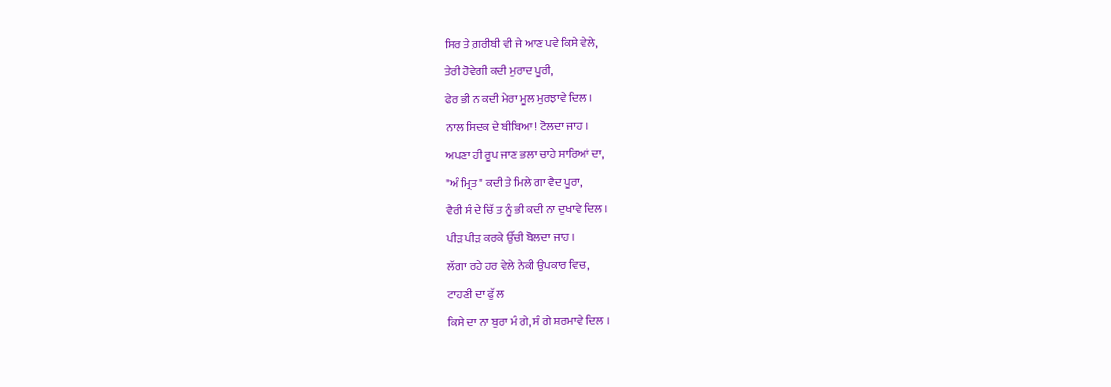ਸਿਰ ਤੇ ਗ਼ਰੀਬੀ ਵੀ ਜੇ ਆਣ ਪਵੇ ਕਿਸੇ ਵੇਲੇ,
ਤੇਰੀ ਹੋਵੇਗੀ ਕਦੀ ਮੁਰਾਦ ਪੂਰੀ,
ਫੇਰ ਭੀ ਨ ਕਦੀ ਮੇਰਾ ਮੂਲ ਮੁਰਝਾਵੇ ਦਿਲ ।
ਨਾਲ ਸਿਦਕ ਦੇ ਬੀਬਿਆ! ਟੋਲਦਾ ਜਾਹ ।
ਅਪਣਾ ਹੀ ਰੂਪ ਜਾਣ ਭਲਾ ਚਾਹੇ ਸਾਰਿਆਂ ਦਾ,
"ਅੰ ਮ੍ਰਿਤ" ਕਦੀ ਤੇ ਮਿਲੇ ਗਾ ਵੈਦ ਪੂਰਾ,
ਵੈਰੀ ਸੰ ਦੇ ਚਿੱ ਤ ਨੂੰ ਭੀ ਕਦੀ ਨਾ ਦੁਖਾਵੇ ਦਿਲ ।
ਪੀੜ ਪੀੜ ਕਰਕੇ ਉੱਚੀ ਬੋਲਦਾ ਜਾਹ ।
ਲੱਗਾ ਰਹੇ ਹਰ ਵੇਲੇ ਨੇਕੀ ਉਪਕਾਰ ਵਿਚ,
ਟਾਹਣੀ ਦਾ ਫੁੱ ਲ
ਕਿਸੇ ਦਾ ਨਾ ਬੁਰਾ ਮੰ ਗੇ, ਸੰ ਗੇ ਸ਼ਰਮਾਵੇ ਦਿਲ ।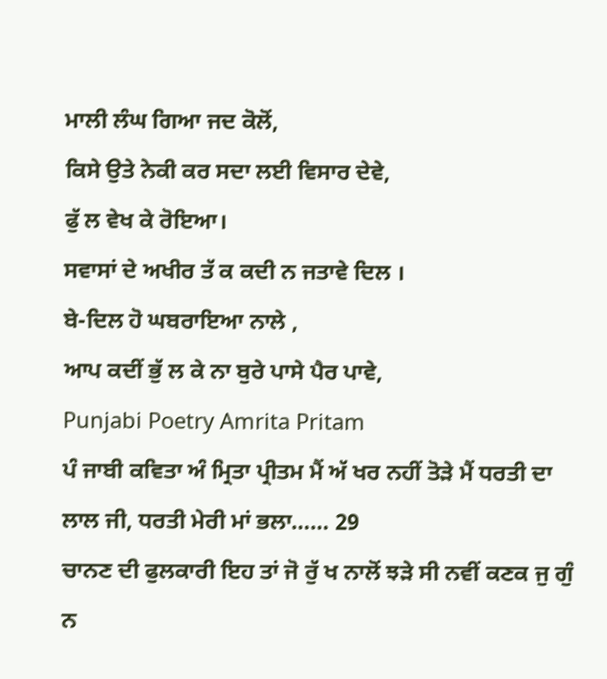ਮਾਲੀ ਲੰਘ ਗਿਆ ਜਦ ਕੋਲੋਂ,
ਕਿਸੇ ਉਤੇ ਨੇਕੀ ਕਰ ਸਦਾ ਲਈ ਵਿਸਾਰ ਦੇਵੇ,
ਫੁੱ ਲ ਵੇਖ ਕੇ ਰੋਇਆ।
ਸਵਾਸਾਂ ਦੇ ਅਖੀਰ ਤੱ ਕ ਕਦੀ ਨ ਜਤਾਵੇ ਦਿਲ ।
ਬੇ-ਦਿਲ ਹੋ ਘਬਰਾਇਆ ਨਾਲੇ ,
ਆਪ ਕਦੀਂ ਭੁੱ ਲ ਕੇ ਨਾ ਬੁਰੇ ਪਾਸੇ ਪੈਰ ਪਾਵੇ,
Punjabi Poetry Amrita Pritam
ਪੰ ਜਾਬੀ ਕਵਿਤਾ ਅੰ ਮ੍ਰਿਤਾ ਪ੍ਰੀਤਮ ਮੈਂ ਅੱ ਖਰ ਨਹੀਂ ਤੋੜੇ ਮੈਂ ਧਰਤੀ ਦਾ ਲਾਲ ਜੀ, ਧਰਤੀ ਮੇਰੀ ਮਾਂ ਭਲਾ…… 29
ਚਾਨਣ ਦੀ ਫੁਲਕਾਰੀ ਇਹ ਤਾਂ ਜੋ ਰੁੱ ਖ ਨਾਲੋਂ ਝੜੇ ਸੀ ਨਵੀਂ ਕਣਕ ਜੁ ਗੁੰ ਨ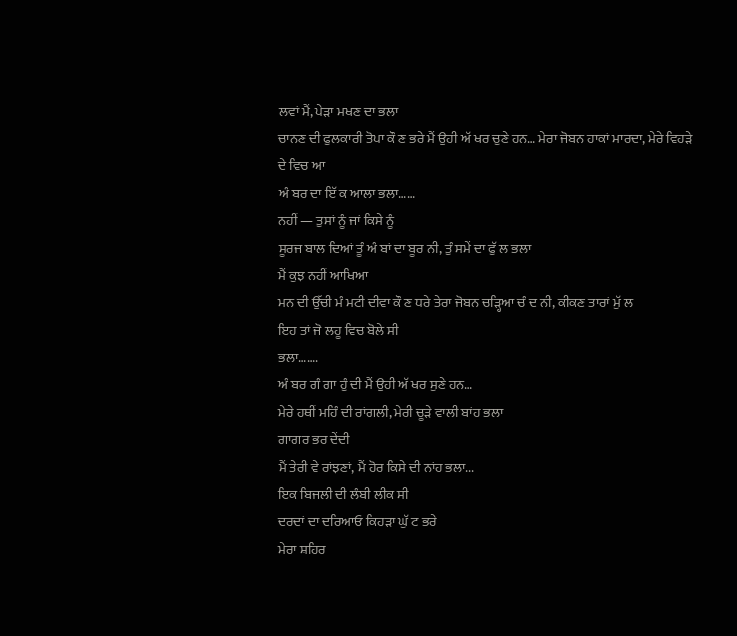ਲਵਾਂ ਮੈਂ, ਪੇੜਾ ਮਖਣ ਦਾ ਭਲਾ
ਚਾਨਣ ਦੀ ਫੁਲਕਾਰੀ ਤੋਪਾ ਕੌ ਣ ਭਰੇ ਮੈਂ ਉਹੀ ਅੱ ਖਰ ਚੁਣੇ ਹਨ… ਮੇਰਾ ਜੋਬਨ ਹਾਕਾਂ ਮਾਰਦਾ, ਮੇਰੇ ਵਿਹੜੇ ਦੇ ਵਿਚ ਆ
ਅੰ ਬਰ ਦਾ ਇੱ ਕ ਆਲਾ ਭਲਾ……
ਨਹੀਂ — ਤੁਸਾਂ ਨੂੰ ਜਾਂ ਕਿਸੇ ਨੂੰ
ਸੂਰਜ ਬਾਲ ਦਿਆਂ ਤੂੰ ਅੰ ਬਾਂ ਦਾ ਬੂਰ ਨੀ, ਤੁੰ ਸਮੇਂ ਦਾ ਫੁੱ ਲ ਭਲਾ
ਮੈਂ ਕੁਝ ਨਹੀਂ ਆਖਿਆ
ਮਨ ਦੀ ਉੱਚੀ ਮੰ ਮਟੀ ਦੀਵਾ ਕੌ ਣ ਧਰੇ ਤੇਰਾ ਜੋਬਨ ਚੜ੍ਹਿਆ ਚੰ ਦ ਨੀ, ਕੀਕਣ ਤਾਰਾਂ ਮੁੱ ਲ
ਇਹ ਤਾਂ ਜੋ ਲਹੂ ਵਿਚ ਬੋਲੇ ਸੀ
ਭਲਾ…….
ਅੰ ਬਰ ਗੰ ਗਾ ਹੁੰ ਦੀ ਮੈਂ ਉਹੀ ਅੱ ਖਰ ਸੁਣੇ ਹਨ…
ਮੇਰੇ ਹਥੀਂ ਮਹਿੰ ਦੀ ਰਾਂਗਲੀ, ਮੇਰੀ ਚੂੜੇ ਵਾਲੀ ਬਾਂਹ ਭਲਾ
ਗਾਗਰ ਭਰ ਦੇਂਦੀ
ਮੈਂ ਤੇਰੀ ਵੇ ਰਾਂਝਣਾਂ, ਮੈਂ ਹੋਰ ਕਿਸੇ ਦੀ ਨਾਂਹ ਭਲਾ...
ਇਕ ਬਿਜਲੀ ਦੀ ਲੰਬੀ ਲੀਕ ਸੀ
ਦਰਦਾਂ ਦਾ ਦਰਿਆਓ ਕਿਹੜਾ ਘੁੱ ਟ ਭਰੇ
ਮੇਰਾ ਸ਼ਹਿਰ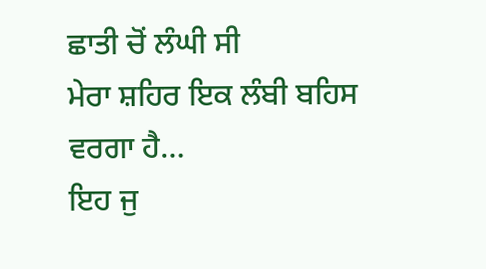ਛਾਤੀ ਚੋਂ ਲੰਘੀ ਸੀ
ਮੇਰਾ ਸ਼ਹਿਰ ਇਕ ਲੰਬੀ ਬਹਿਸ ਵਰਗਾ ਹੈ…
ਇਹ ਜੁ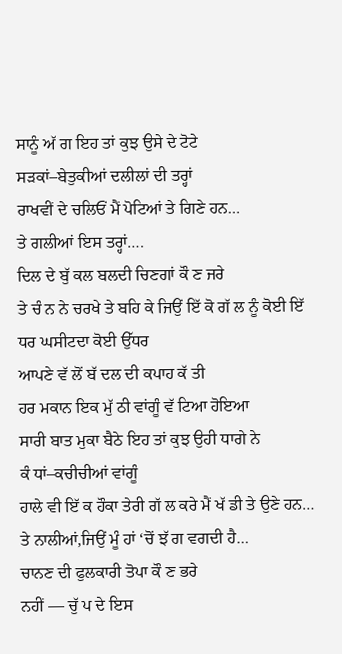ਸਾਨੂੰ ਅੱ ਗ ਇਹ ਤਾਂ ਕੁਝ ਉਸੇ ਦੇ ਟੋਟੇ
ਸੜਕਾਂ–ਬੇਤੁਕੀਆਂ ਦਲੀਲਾਂ ਦੀ ਤਰ੍ਹਾਂ
ਰਾਖਵੀਂ ਦੇ ਚਲਿਓਂ ਮੈਂ ਪੋਟਿਆਂ ਤੇ ਗਿਣੇ ਹਨ…
ਤੇ ਗਲੀਆਂ ਇਸ ਤਰ੍ਹਾਂ….
ਦਿਲ ਦੇ ਬੁੱ ਕਲ ਬਲਦੀ ਚਿਣਗਾਂ ਕੌ ਣ ਜਰੇ
ਤੇ ਚੰ ਨ ਨੇ ਚਰਖੇ ਤੇ ਬਹਿ ਕੇ ਜਿਉਂ ਇੱ ਕੋ ਗੱ ਲ ਨੂੰ ਕੋਈ ਇੱ ਧਰ ਘਸੀਟਦਾ ਕੋਈ ਉੱਧਰ
ਆਪਣੇ ਵੱ ਲੋਂ ਬੱ ਦਲ ਦੀ ਕਪਾਹ ਕੱ ਤੀ
ਹਰ ਮਕਾਨ ਇਕ ਮੁੱ ਠੀ ਵਾਂਗੂੰ ਵੱ ਟਿਆ ਹੋਇਆ
ਸਾਰੀ ਬਾਤ ਮੁਕਾ ਬੈਠੇ ਇਹ ਤਾਂ ਕੁਝ ਉਹੀ ਧਾਗੇ ਨੇ
ਕੰ ਧਾਂ–ਕਚੀਚੀਆਂ ਵਾਂਗੂੰ
ਹਾਲੇ ਵੀ ਇੱ ਕ ਹੌਕਾ ਤੇਰੀ ਗੱ ਲ ਕਰੇ ਮੈਂ ਖੱ ਡੀ ਤੇ ਉਣੇ ਹਨ…
ਤੇ ਨਾਲੀਆਂ,ਜਿਉਂ ਮੂੰ ਹਾਂ ‘ਚੋਂ ਝੱ ਗ ਵਗਦੀ ਹੈ…
ਚਾਨਣ ਦੀ ਫੁਲਕਾਰੀ ਤੋਪਾ ਕੌ ਣ ਭਰੇ
ਨਹੀਂ — ਚੁੱ ਪ ਦੇ ਇਸ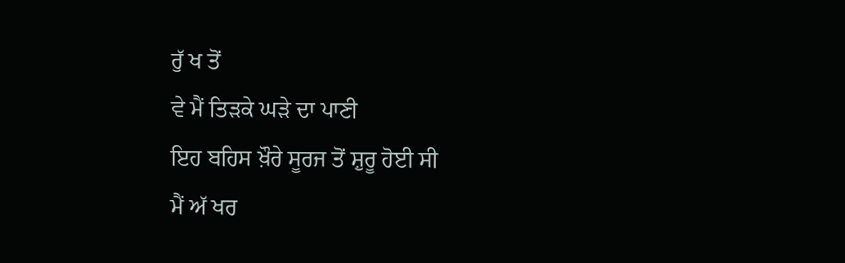ਰੁੱ ਖ ਤੋਂ
ਵੇ ਮੈਂ ਤਿੜਕੇ ਘੜੇ ਦਾ ਪਾਣੀ
ਇਹ ਬਹਿਸ ਖ਼ੌਰੇ ਸੂਰਜ ਤੋਂ ਸ਼ੁਰੂ ਹੋਈ ਸੀ
ਮੈਂ ਅੱ ਖਰ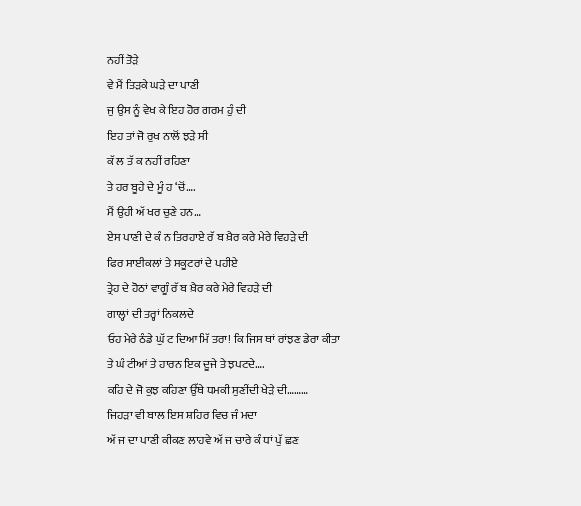ਨਹੀਂ ਤੋੜੇ
ਵੇ ਮੈਂ ਤਿੜਕੇ ਘੜੇ ਦਾ ਪਾਣੀ
ਜੁ ਉਸ ਨੂੰ ਵੇਖ ਕੇ ਇਹ ਹੋਰ ਗਰਮ ਹੁੰ ਦੀ
ਇਹ ਤਾਂ ਜੋ ਰੁਖ ਨਾਲੋਂ ਝੜੇ ਸੀ
ਕੱ ਲ ਤੱ ਕ ਨਹੀਂ ਰਹਿਣਾ
ਤੇ ਹਰ ਬੂਹੇ ਦੇ ਮੂੰ ਹ ‘ਚੋਂ….
ਮੈਂ ਉਹੀ ਅੱ ਖਰ ਚੁਣੇ ਹਨ…
ਏਸ ਪਾਣੀ ਦੇ ਕੰ ਨ ਤਿਰਹਾਏ ਰੱ ਬ ਖ਼ੈਰ ਕਰੇ ਮੇਰੇ ਵਿਹੜੇ ਦੀ
ਫਿਰ ਸਾਈਕਲਾਂ ਤੇ ਸਕੂਟਰਾਂ ਦੇ ਪਹੀਏ
ਤ੍ਰੇਹ ਦੇ ਹੋਠਾਂ ਵਾਗੂੰ ਰੱ ਬ ਖ਼ੈਰ ਕਰੇ ਮੇਰੇ ਵਿਹੜੇ ਦੀ
ਗਾਲ੍ਹਾਂ ਦੀ ਤਰ੍ਹਾਂ ਨਿਕਲਦੇ
ਓਹ ਮੇਰੇ ਠੰਡੇ ਘੁੱ ਟ ਦਿਆ ਮਿੱ ਤਰਾ! ਕਿ ਜਿਸ ਥਾਂ ਰਾਂਝਣ ਡੇਰਾ ਕੀਤਾ
ਤੇ ਘੰ ਟੀਆਂ ਤੇ ਹਾਰਨ ਇਕ ਦੂਜੇ ਤੇ ਝਪਟਦੇ….
ਕਹਿ ਦੇ ਜੋ ਕੁਝ ਕਹਿਣਾ ਉੱਥੇ ਧਮਕੀ ਸੁਣੀਂਦੀ ਖੇੜੇ ਦੀ………
ਜਿਹੜਾ ਵੀ ਬਾਲ ਇਸ ਸ਼ਹਿਰ ਵਿਚ ਜੰ ਮਦਾ
ਅੱ ਜ ਦਾ ਪਾਣੀ ਕੀਕਣ ਲਾਹਵੇ ਅੱ ਜ ਚਾਰੇ ਕੰ ਧਾਂ ਪੁੱ ਛਣ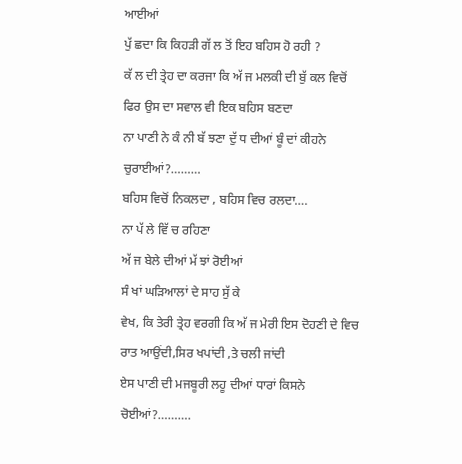ਆਈਆਂ
ਪੁੱ ਛਦਾ ਕਿ ਕਿਹੜੀ ਗੱ ਲ ਤੋਂ ਇਹ ਬਹਿਸ ਹੋ ਰਹੀ ?
ਕੱ ਲ ਦੀ ਤ੍ਰੇਹ ਦਾ ਕਰਜਾ ਕਿ ਅੱ ਜ ਮਲਕੀ ਦੀ ਬੁੱ ਕਲ ਵਿਚੋਂ
ਫਿਰ ਉਸ ਦਾ ਸਵਾਲ ਵੀ ਇਕ ਬਹਿਸ ਬਣਦਾ
ਨਾ ਪਾਣੀ ਨੇ ਕੰ ਨੀ ਬੱ ਝਣਾ ਦੁੱ ਧ ਦੀਆਂ ਬੂੰ ਦਾਂ ਕੀਹਨੇ ਚੁਰਾਈਆਂ?………
ਬਹਿਸ ਵਿਚੋਂ ਨਿਕਲਦਾ , ਬਹਿਸ ਵਿਚ ਰਲਦਾ….
ਨਾ ਪੱ ਲੇ ਵਿੱ ਚ ਰਹਿਣਾ
ਅੱ ਜ ਬੇਲੇ ਦੀਆਂ ਮੱ ਝਾਂ ਰੋਈਆਂ
ਸੰ ਖਾਂ ਘੜਿਆਲਾਂ ਦੇ ਸਾਹ ਸੁੱ ਕੇ
ਵੇਖ, ਕਿ ਤੇਰੀ ਤ੍ਰੇਹ ਵਰਗੀ ਕਿ ਅੱ ਜ ਮੇਰੀ ਇਸ ਦੋਹਣੀ ਦੇ ਵਿਚ
ਰਾਤ ਆਉਂਦੀ,ਸਿਰ ਖਪਾਂਦੀ ,ਤੇ ਚਲੀ ਜਾਂਦੀ
ਏਸ ਪਾਣੀ ਦੀ ਮਜਬੂਰੀ ਲਹੂ ਦੀਆਂ ਧਾਰਾਂ ਕਿਸਨੇ ਚੋਈਆਂ?……….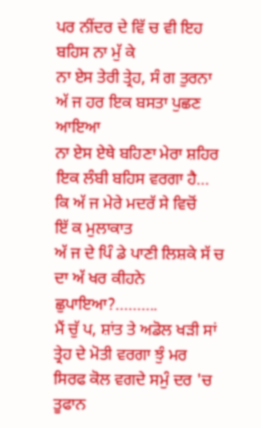ਪਰ ਨੀਂਦਰ ਦੇ ਵਿੱ ਚ ਵੀ ਇਹ ਬਹਿਸ ਨਾ ਮੁੱ ਕੇ
ਨਾ ਏਸ ਤੇਰੀ ਤ੍ਰੇਹ, ਸੰ ਗ ਤੁਰਨਾ
ਅੱ ਜ ਹਰ ਇਕ ਬਸਤਾ ਪੁਛਣ ਆਇਆ
ਨਾ ਏਸ ਏਥੇ ਬਹਿਣਾ ਮੇਰਾ ਸ਼ਹਿਰ ਇਕ ਲੰਬੀ ਬਹਿਸ ਵਰਗਾ ਹੈ…
ਕਿ ਅੱ ਜ ਮੇਰੇ ਮਦਰੱ ਸੇ ਵਿਚੋਂ
ਇੱ ਕ ਮੁਲਾਕਾਤ
ਅੱ ਜ ਦੇ ਪਿੰ ਡੇ ਪਾਣੀ ਲਿਸ਼ਕੇ ਸੱ ਚ ਦਾ ਅੱ ਖਰ ਕੀਹਨੇ ਛੁਪਾਇਆ?……….
ਮੈਂ ਚੁੱ ਪ, ਸ਼ਾਂਤ ਤੇ ਅਡੋਲ ਖੜੀ ਸਾਂ
ਤ੍ਰੇਹ ਦੇ ਮੋਤੀ ਵਰਗਾ ਝੁੰ ਮਰ
ਸਿਰਫ ਕੋਲ ਵਗਦੇ ਸਮੁੰ ਦਰ 'ਚ ਤੂਫਾਨ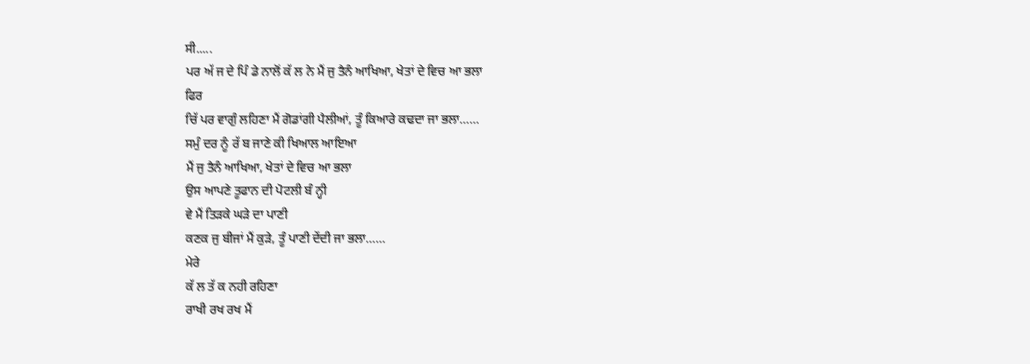ਸੀ.....
ਪਰ ਅੱ ਜ ਦੇ ਪਿੰ ਡੇ ਨਾਲੋਂ ਕੱ ਲ ਨੇ ਮੈਂ ਜੁ ਤੈਨੰ ਆਖਿਆ, ਖੇਤਾਂ ਦੇ ਵਿਚ ਆ ਭਲਾ
ਫਿਰ
ਚਿੱ ਪਰ ਵਾਗੁੰ ਲਹਿਣਾ ਮੈਂ ਗੋਡਾਂਗੀ ਪੈਲੀਆਂ, ਤੂੰ ਕਿਆਰੇ ਕਢਦਾ ਜਾ ਭਲਾ……
ਸਮੁੰ ਦਰ ਨੂੰ ਰੱ ਬ ਜਾਣੇ ਕੀ ਖਿਆਲ ਆਇਆ
ਮੈਂ ਜੁ ਤੈਨੰ ਆਖਿਆ, ਖੇਤਾਂ ਦੇ ਵਿਚ ਆ ਭਲਾ
ਉਸ ਆਪਣੇ ਤੂਫਾਨ ਦੀ ਪੋਟਲੀ ਬੰ ਨ੍ਹੀ
ਵੇ ਮੈਂ ਤਿੜਕੇ ਘੜੇ ਦਾ ਪਾਣੀ
ਕਣਕ ਜੁ ਬੀਜਾਂ ਮੈਂ ਕੁੜੇ, ਤੂੰ ਪਾਣੀ ਦੇਂਦੀ ਜਾ ਭਲਾ……
ਮੇਰੇ
ਕੱ ਲ ਤੱ ਕ ਨਹੀ ਰਹਿਣਾ
ਰਾਖੀ ਰਖ ਰਖ ਮੈਂ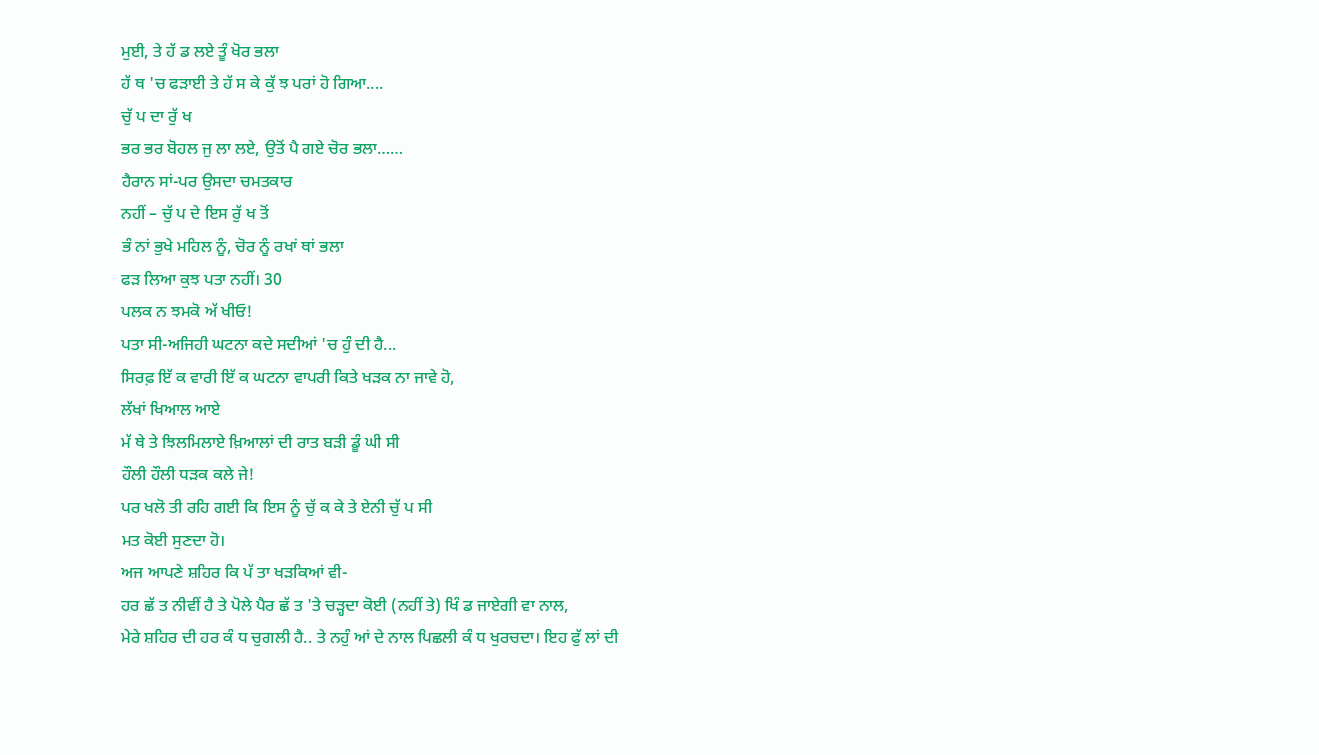ਮੁਈ, ਤੇ ਹੱ ਡ ਲਏ ਤੂੰ ਖੋਰ ਭਲਾ
ਹੱ ਥ 'ਚ ਫੜਾਈ ਤੇ ਹੱ ਸ ਕੇ ਕੁੱ ਝ ਪਰਾਂ ਹੋ ਗਿਆ....
ਚੁੱ ਪ ਦਾ ਰੁੱ ਖ
ਭਰ ਭਰ ਬੋਹਲ ਜੁ ਲਾ ਲਏ, ਉਤੋਂ ਪੈ ਗਏ ਚੋਰ ਭਲਾ……
ਹੈਰਾਨ ਸਾਂ-ਪਰ ਉਸਦਾ ਚਮਤਕਾਰ
ਨਹੀਂ – ਚੁੱ ਪ ਦੇ ਇਸ ਰੁੱ ਖ ਤੋਂ
ਭੰ ਨਾਂ ਭੁਖੇ ਮਹਿਲ ਨੂੰ, ਚੋਰ ਨੂੰ ਰਖਾਂ ਥਾਂ ਭਲਾ
ਫੜ ਲਿਆ ਕੁਝ ਪਤਾ ਨਹੀਂ। 30
ਪਲਕ ਨ ਝਮਕੋ ਅੱ ਖੀਓ!
ਪਤਾ ਸੀ-ਅਜਿਹੀ ਘਟਨਾ ਕਦੇ ਸਦੀਆਂ 'ਚ ਹੁੰ ਦੀ ਹੈ...
ਸਿਰਫ਼ ਇੱ ਕ ਵਾਰੀ ਇੱ ਕ ਘਟਨਾ ਵਾਪਰੀ ਕਿਤੇ ਖੜਕ ਨਾ ਜਾਵੇ ਹੋ,
ਲੱਖਾਂ ਖਿਆਲ ਆਏ
ਮੱ ਥੇ ਤੇ ਝਿਲਮਿਲਾਏ ਖ਼ਿਆਲਾਂ ਦੀ ਰਾਤ ਬੜੀ ਡੂੰ ਘੀ ਸੀ
ਹੌਲੀ ਹੌਲੀ ਧੜਕ ਕਲੇ ਜੇ!
ਪਰ ਖਲੋ ਤੀ ਰਹਿ ਗਈ ਕਿ ਇਸ ਨੂੰ ਚੁੱ ਕ ਕੇ ਤੇ ਏਨੀ ਚੁੱ ਪ ਸੀ
ਮਤ ਕੋਈ ਸੁਣਦਾ ਹੋ।
ਅਜ ਆਪਣੇ ਸ਼ਹਿਰ ਕਿ ਪੱ ਤਾ ਖੜਕਿਆਂ ਵੀ-
ਹਰ ਛੱ ਤ ਨੀਵੀਂ ਹੈ ਤੇ ਪੋਲੇ ਪੈਰ ਛੱ ਤ 'ਤੇ ਚੜ੍ਹਦਾ ਕੋਈ (ਨਹੀਂ ਤੇ) ਖਿੰ ਡ ਜਾਏਗੀ ਵਾ ਨਾਲ,
ਮੇਰੇ ਸ਼ਹਿਰ ਦੀ ਹਰ ਕੰ ਧ ਚੁਗਲੀ ਹੈ.. ਤੇ ਨਹੁੰ ਆਂ ਦੇ ਨਾਲ ਪਿਛਲੀ ਕੰ ਧ ਖੁਰਚਦਾ। ਇਹ ਫੁੱ ਲਾਂ ਦੀ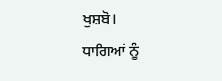ਖੁਸ਼ਬੋ।
ਧਾਗਿਆਂ ਨੂੰ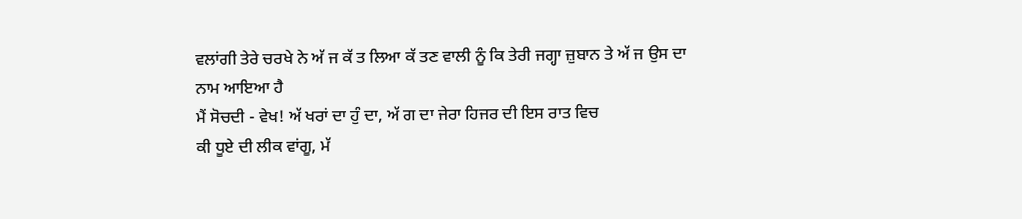ਵਲਾਂਗੀ ਤੇਰੇ ਚਰਖੇ ਨੇ ਅੱ ਜ ਕੱ ਤ ਲਿਆ ਕੱ ਤਣ ਵਾਲੀ ਨੂੰ ਕਿ ਤੇਰੀ ਜਗ੍ਹਾ ਜ਼ੁਬਾਨ ਤੇ ਅੱ ਜ ਉਸ ਦਾ ਨਾਮ ਆਇਆ ਹੈ
ਮੈਂ ਸੋਚਦੀ - ਵੇਖ! ਅੱ ਖਰਾਂ ਦਾ ਹੁੰ ਦਾ, ਅੱ ਗ ਦਾ ਜੇਰਾ ਹਿਜਰ ਦੀ ਇਸ ਰਾਤ ਵਿਚ
ਕੀ ਧੂਏ ਦੀ ਲੀਕ ਵਾਂਗੂ, ਮੱ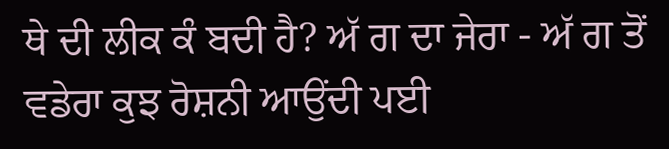ਥੇ ਦੀ ਲੀਕ ਕੰ ਬਦੀ ਹੈ? ਅੱ ਗ ਦਾ ਜੇਰਾ - ਅੱ ਗ ਤੋਂ ਵਡੇਰਾ ਕੁਝ ਰੋਸ਼ਨੀ ਆਉਂਦੀ ਪਈ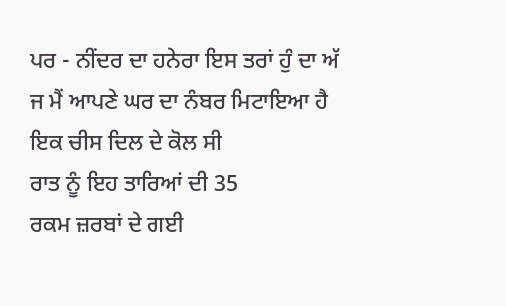ਪਰ - ਨੀਂਦਰ ਦਾ ਹਨੇਰਾ ਇਸ ਤਰਾਂ ਹੁੰ ਦਾ ਅੱ ਜ ਮੈਂ ਆਪਣੇ ਘਰ ਦਾ ਨੰਬਰ ਮਿਟਾਇਆ ਹੈ ਇਕ ਚੀਸ ਦਿਲ ਦੇ ਕੋਲ ਸੀ
ਰਾਤ ਨੂੰ ਇਹ ਤਾਰਿਆਂ ਦੀ 35
ਰਕਮ ਜ਼ਰਬਾਂ ਦੇ ਗਈ